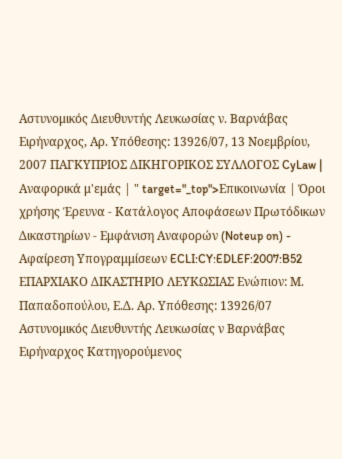Αστυνομικός Διευθυντής Λευκωσίας ν. Βαρνάβας Ειρήναρχος, Αρ. Υπόθεσης: 13926/07, 13 Νοεμβρίου, 2007 ΠΑΓΚΥΠΡΙΟΣ ΔΙΚΗΓΟΡΙΚΟΣ ΣΥΛΛΟΓΟΣ CyLaw | Αναφορικά μ'εμάς | " target="_top">Επικοινωνία | Όροι χρήσης Έρευνα - Κατάλογος Αποφάσεων Πρωτόδικων Δικαστηρίων - Εμφάνιση Αναφορών (Noteup on) - Αφαίρεση Υπογραμμίσεων ECLI:CY:EDLEF:2007:B52 ΕΠΑΡΧΙΑΚΟ ΔΙΚΑΣΤΗΡΙΟ ΛΕΥΚΩΣΙΑΣ Ενώπιον: Μ. Παπαδοπούλου, Ε.Δ. Αρ. Υπόθεσης: 13926/07 Αστυνομικός Διευθυντής Λευκωσίας ν Βαρνάβας Ειρήναρχος Κατηγορούμενος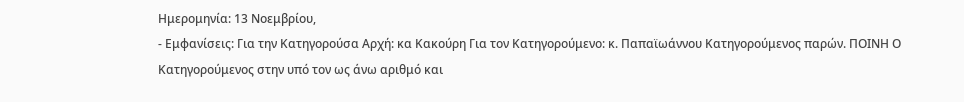Ημερομηνία: 13 Νοεμβρίου,
- Εμφανίσεις: Για την Κατηγορούσα Αρχή: κα Κακούρη Για τον Κατηγορούμενο: κ. Παπαϊωάννου Κατηγορούμενος παρών. ΠΟΙΝΗ Ο Κατηγορούμενος στην υπό τον ως άνω αριθμό και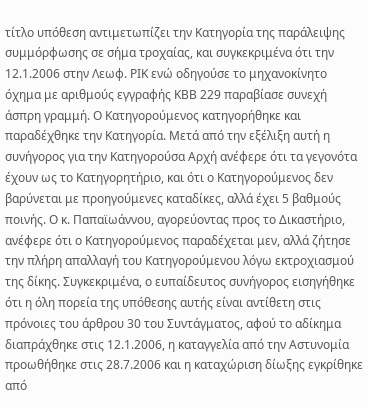τίτλο υπόθεση αντιμετωπίζει την Κατηγορία της παράλειψης συμμόρφωσης σε σήμα τροχαίας, και συγκεκριμένα ότι την 12.1.2006 στην Λεωφ. ΡΙΚ ενώ οδηγούσε το μηχανοκίνητο όχημα με αριθμούς εγγραφής ΚΒΒ 229 παραβίασε συνεχή άσπρη γραμμή. Ο Κατηγορούμενος κατηγορήθηκε και παραδέχθηκε την Κατηγορία. Μετά από την εξέλιξη αυτή η συνήγορος για την Κατηγορούσα Αρχή ανέφερε ότι τα γεγονότα έχουν ως το Κατηγορητήριο, και ότι ο Κατηγορούμενος δεν βαρύνεται με προηγούμενες καταδίκες, αλλά έχει 5 βαθμούς ποινής. Ο κ. Παπαϊωάννου, αγορεύοντας προς το Δικαστήριο, ανέφερε ότι ο Κατηγορούμενος παραδέχεται μεν, αλλά ζήτησε την πλήρη απαλλαγή του Κατηγορούμενου λόγω εκτροχιασμού της δίκης. Συγκεκριμένα, ο ευπαίδευτος συνήγορος εισηγήθηκε ότι η όλη πορεία της υπόθεσης αυτής είναι αντίθετη στις πρόνοιες του άρθρου 30 του Συντάγματος, αφού το αδίκημα διαπράχθηκε στις 12.1.2006, η καταγγελία από την Αστυνομία προωθήθηκε στις 28.7.2006 και η καταχώριση δίωξης εγκρίθηκε από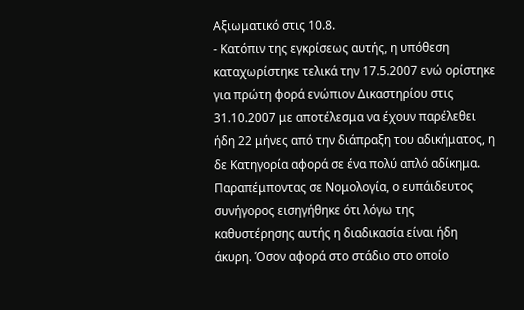Αξιωματικό στις 10.8.
- Κατόπιν της εγκρίσεως αυτής, η υπόθεση καταχωρίστηκε τελικά την 17.5.2007 ενώ ορίστηκε για πρώτη φορά ενώπιον Δικαστηρίου στις 31.10.2007 με αποτέλεσμα να έχουν παρέλεθει ήδη 22 μήνες από την διάπραξη του αδικήματος, η δε Κατηγορία αφορά σε ένα πολύ απλό αδίκημα. Παραπέμποντας σε Νομολογία, ο ευπάιδευτος συνήγορος εισηγήθηκε ότι λόγω της καθυστέρησης αυτής η διαδικασία είναι ήδη άκυρη. Όσον αφορά στο στάδιο στο οποίο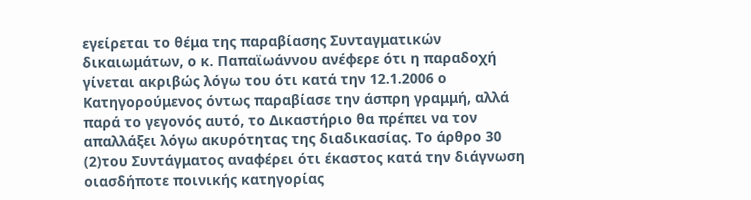εγείρεται το θέμα της παραβίασης Συνταγματικών δικαιωμάτων, ο κ. Παπαϊωάννου ανέφερε ότι η παραδοχή γίνεται ακριβώς λόγω του ότι κατά την 12.1.2006 ο Κατηγορούμενος όντως παραβίασε την άσπρη γραμμή, αλλά παρά το γεγονός αυτό, το Δικαστήριο θα πρέπει να τον απαλλάξει λόγω ακυρότητας της διαδικασίας. Το άρθρο 30
(2)του Συντάγματος αναφέρει ότι έκαστος κατά την διάγνωση οιασδήποτε ποινικής κατηγορίας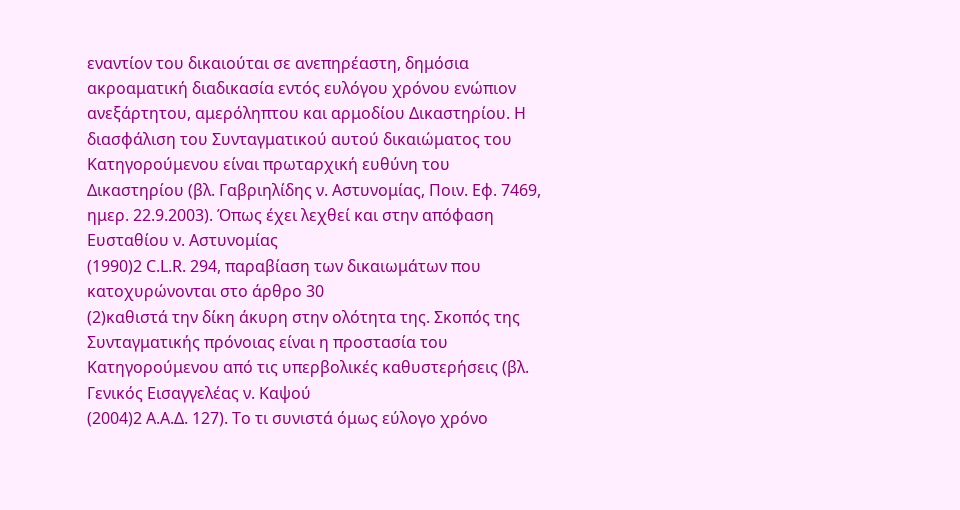εναντίον του δικαιούται σε ανεπηρέαστη, δημόσια ακροαματική διαδικασία εντός ευλόγου χρόνου ενώπιον ανεξάρτητου, αμερόληπτου και αρμοδίου Δικαστηρίου. Η διασφάλιση του Συνταγματικού αυτού δικαιώματος του Κατηγορούμενου είναι πρωταρχική ευθύνη του Δικαστηρίου (βλ. Γαβριηλίδης ν. Αστυνομίας, Ποιν. Εφ. 7469, ημερ. 22.9.2003). Όπως έχει λεχθεί και στην απόφαση Ευσταθίου ν. Αστυνομίας
(1990)2 C.L.R. 294, παραβίαση των δικαιωμάτων που κατοχυρώνονται στο άρθρο 30
(2)καθιστά την δίκη άκυρη στην ολότητα της. Σκοπός της Συνταγματικής πρόνοιας είναι η προστασία του Κατηγορούμενου από τις υπερβολικές καθυστερήσεις (βλ. Γενικός Εισαγγελέας ν. Καψού
(2004)2 Α.Α.Δ. 127). Το τι συνιστά όμως εύλογο χρόνο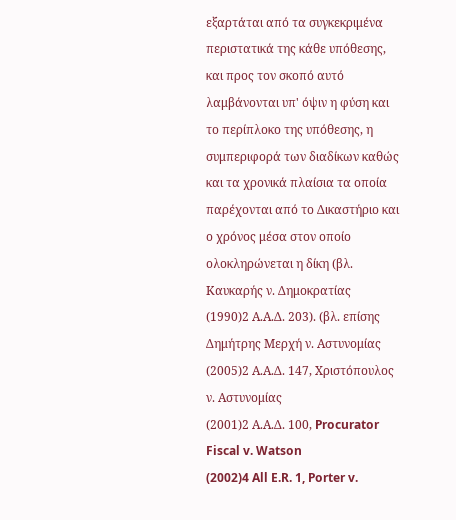εξαρτάται από τα συγκεκριμένα περιστατικά της κάθε υπόθεσης, και προς τον σκοπό αυτό λαμβάνονται υπ' όψιν η φύση και το περίπλοκο της υπόθεσης, η συμπεριφορά των διαδίκων καθώς και τα χρονικά πλαίσια τα οποία παρέχονται από το Δικαστήριο και ο χρόνος μέσα στον οποίο ολοκληρώνεται η δίκη (βλ. Καυκαρής ν. Δημοκρατίας
(1990)2 Α.Α.Δ. 203). (βλ. επίσης Δημήτρης Μερχή ν. Αστυνομίας
(2005)2 Α.Α.Δ. 147, Χριστόπουλος ν. Αστυνομίας
(2001)2 Α.Α.Δ. 100, Procurator Fiscal v. Watson
(2002)4 All E.R. 1, Porter v.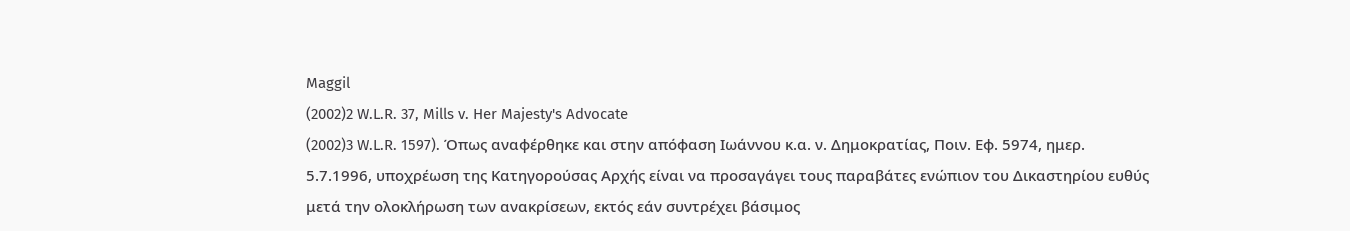Maggil
(2002)2 W.L.R. 37, Mills v. Her Majesty's Advocate
(2002)3 W.L.R. 1597). Όπως αναφέρθηκε και στην απόφαση Ιωάννου κ.α. ν. Δημοκρατίας, Ποιν. Εφ. 5974, ημερ. 5.7.1996, υποχρέωση της Κατηγορούσας Αρχής είναι να προσαγάγει τους παραβάτες ενώπιον του Δικαστηρίου ευθύς μετά την ολοκλήρωση των ανακρίσεων, εκτός εάν συντρέχει βάσιμος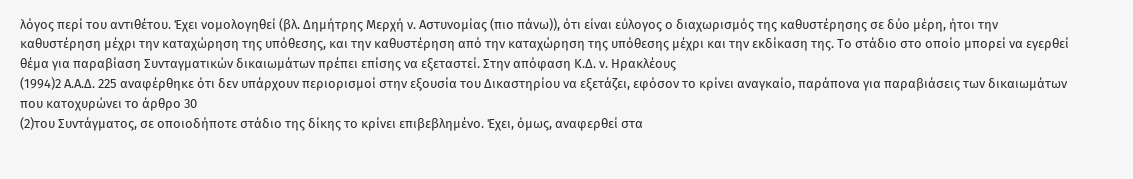λόγος περί του αντιθέτου. Έχει νομολογηθεί (βλ. Δημήτρης Μερχή ν. Αστυνομίας (πιο πάνω)), ότι είναι εύλογος ο διαχωρισμός της καθυστέρησης σε δύο μέρη, ήτοι την καθυστέρηση μέχρι την καταχώρηση της υπόθεσης, και την καθυστέρηση από την καταχώρηση της υπόθεσης μέχρι και την εκδίκαση της. Το στάδιο στο οποίο μπορεί να εγερθεί θέμα για παραβίαση Συνταγματικών δικαιωμάτων πρέπει επίσης να εξεταστεί. Στην απόφαση Κ.Δ. ν. Ηρακλέους
(1994)2 Α.Α.Δ. 225 αναφέρθηκε ότι δεν υπάρχουν περιορισμοί στην εξουσία του Δικαστηρίου να εξετάζει, εφόσον το κρίνει αναγκαίο, παράπονα για παραβιάσεις των δικαιωμάτων που κατοχυρώνει το άρθρο 30
(2)του Συντάγματος, σε οποιοδήποτε στάδιο της δίκης το κρίνει επιβεβλημένο. Έχει, όμως, αναφερθεί στα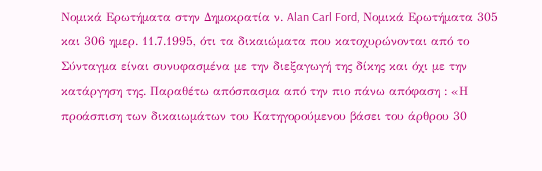Νομικά Ερωτήματα στην Δημοκρατία ν. Alan Carl Ford, Νομικά Ερωτήματα 305 και 306 ημερ. 11.7.1995, ότι τα δικαιώματα που κατοχυρώνονται από το Σύνταγμα είναι συνυφασμένα με την διεξαγωγή της δίκης και όχι με την κατάργηση της. Παραθέτω απόσπασμα από την πιο πάνω απόφαση : «Η προάσπιση των δικαιωμάτων του Κατηγορούμενου βάσει του άρθρου 30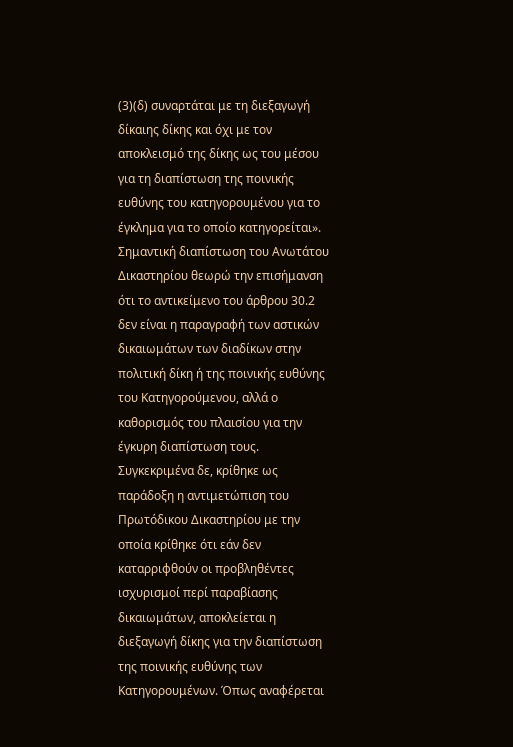(3)(δ) συναρτάται με τη διεξαγωγή δίκαιης δίκης και όχι με τον αποκλεισμό της δίκης ως του μέσου για τη διαπίστωση της ποινικής ευθύνης του κατηγορουμένου για το έγκλημα για το οποίο κατηγορείται». Σημαντική διαπίστωση του Ανωτάτου Δικαστηρίου θεωρώ την επισήμανση ότι το αντικείμενο του άρθρου 30.2 δεν είναι η παραγραφή των αστικών δικαιωμάτων των διαδίκων στην πολιτική δίκη ή της ποινικής ευθύνης του Κατηγορούμενου, αλλά ο καθορισμός του πλαισίου για την έγκυρη διαπίστωση τους. Συγκεκριμένα δε, κρίθηκε ως παράδοξη η αντιμετώπιση του Πρωτόδικου Δικαστηρίου με την οποία κρίθηκε ότι εάν δεν καταρριφθούν οι προβληθέντες ισχυρισμοί περί παραβίασης δικαιωμάτων, αποκλείεται η διεξαγωγή δίκης για την διαπίστωση της ποινικής ευθύνης των Κατηγορουμένων. Όπως αναφέρεται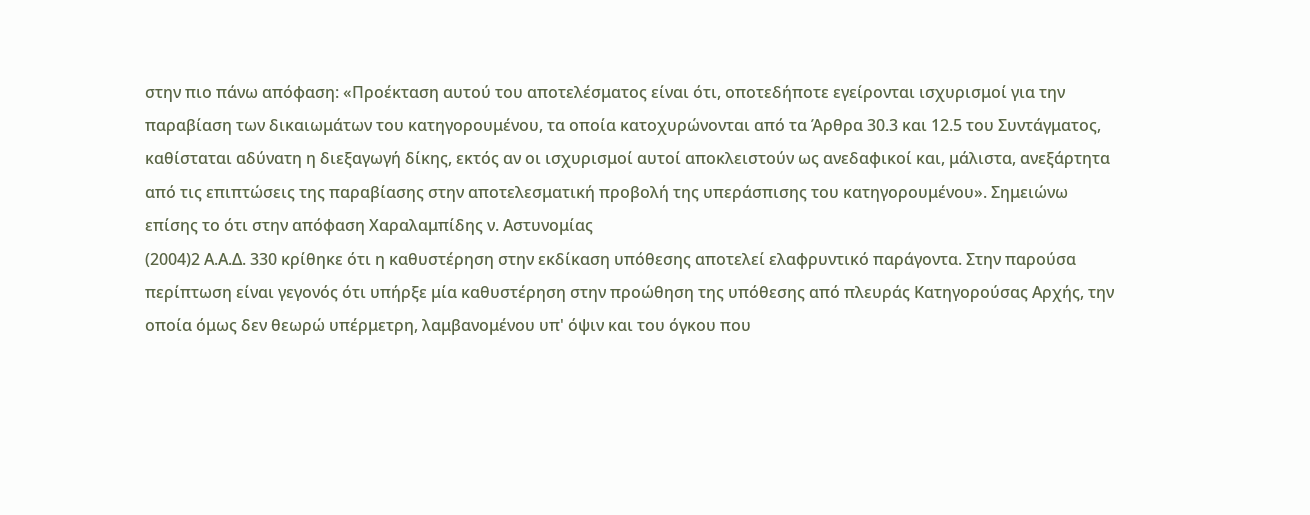στην πιο πάνω απόφαση: «Προέκταση αυτού του αποτελέσματος είναι ότι, οποτεδήποτε εγείρονται ισχυρισμοί για την παραβίαση των δικαιωμάτων του κατηγορουμένου, τα οποία κατοχυρώνονται από τα Άρθρα 30.3 και 12.5 του Συντάγματος, καθίσταται αδύνατη η διεξαγωγή δίκης, εκτός αν οι ισχυρισμοί αυτοί αποκλειστούν ως ανεδαφικοί και, μάλιστα, ανεξάρτητα από τις επιπτώσεις της παραβίασης στην αποτελεσματική προβολή της υπεράσπισης του κατηγορουμένου». Σημειώνω επίσης το ότι στην απόφαση Χαραλαμπίδης ν. Αστυνομίας
(2004)2 Α.Α.Δ. 330 κρίθηκε ότι η καθυστέρηση στην εκδίκαση υπόθεσης αποτελεί ελαφρυντικό παράγοντα. Στην παρούσα περίπτωση είναι γεγονός ότι υπήρξε μία καθυστέρηση στην προώθηση της υπόθεσης από πλευράς Κατηγορούσας Αρχής, την οποία όμως δεν θεωρώ υπέρμετρη, λαμβανομένου υπ' όψιν και του όγκου που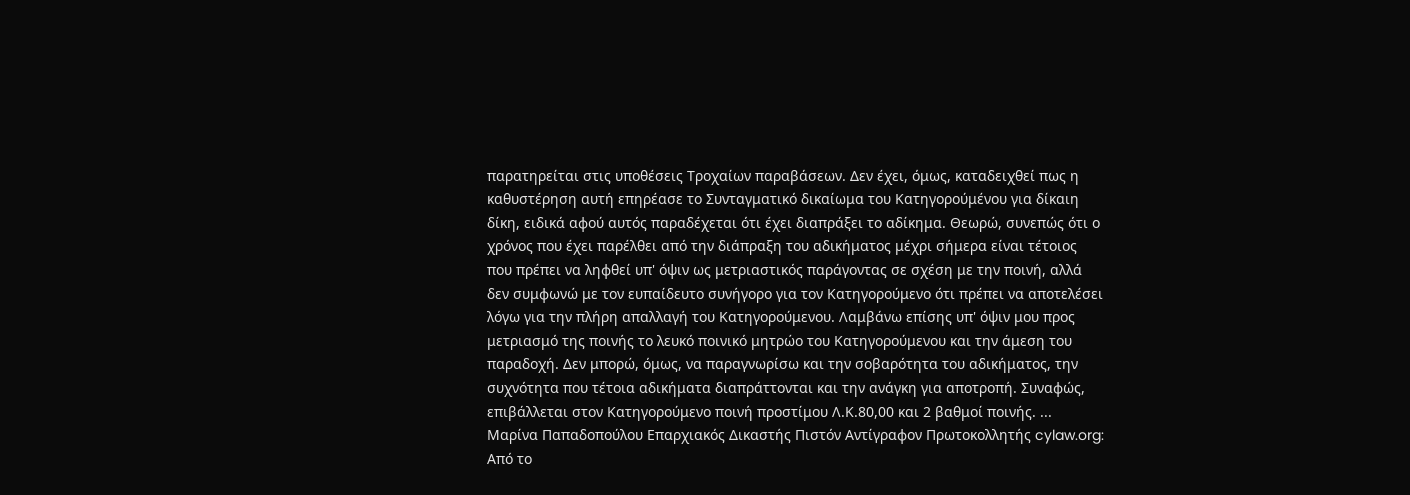παρατηρείται στις υποθέσεις Τροχαίων παραβάσεων. Δεν έχει, όμως, καταδειχθεί πως η καθυστέρηση αυτή επηρέασε το Συνταγματικό δικαίωμα του Κατηγορούμένου για δίκαιη δίκη, ειδικά αφού αυτός παραδέχεται ότι έχει διαπράξει το αδίκημα. Θεωρώ, συνεπώς ότι ο χρόνος που έχει παρέλθει από την διάπραξη του αδικήματος μέχρι σήμερα είναι τέτοιος που πρέπει να ληφθεί υπ' όψιν ως μετριαστικός παράγοντας σε σχέση με την ποινή, αλλά δεν συμφωνώ με τον ευπαίδευτο συνήγορο για τον Κατηγορούμενο ότι πρέπει να αποτελέσει λόγω για την πλήρη απαλλαγή του Κατηγορούμενου. Λαμβάνω επίσης υπ' όψιν μου προς μετριασμό της ποινής το λευκό ποινικό μητρώο του Κατηγορούμενου και την άμεση του παραδοχή. Δεν μπορώ, όμως, να παραγνωρίσω και την σοβαρότητα του αδικήματος, την συχνότητα που τέτοια αδικήματα διαπράττονται και την ανάγκη για αποτροπή. Συναφώς, επιβάλλεται στον Κατηγορούμενο ποινή προστίμου Λ.Κ.80,00 και 2 βαθμοί ποινής. ... Μαρίνα Παπαδοπούλου Επαρχιακός Δικαστής Πιστόν Αντίγραφον Πρωτοκολλητής cylaw.org: Από το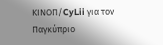ΚΙΝOΠ/CyLii για τον Παγκύπριο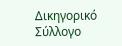Δικηγορικό Σύλλογο